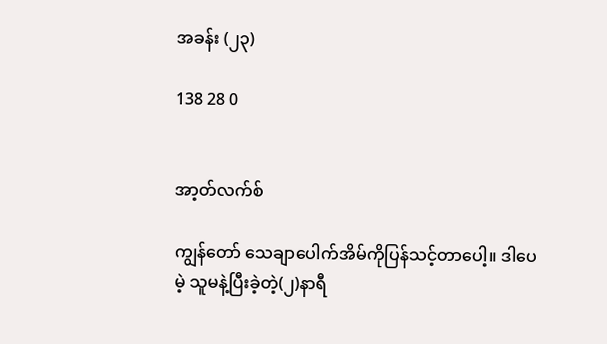အခန်း (၂၃)

138 28 0


အာ့တ်လက်စ်

ကျွန်တော် သေချာပေါက်အိမ်ကိုပြန်သင့်တာပေါ့။ ဒါပေမဲ့ သူမနဲ့ပြီးခဲ့တဲ့(၂)နာရီ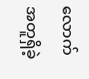လောက်အတူရှိခဲ့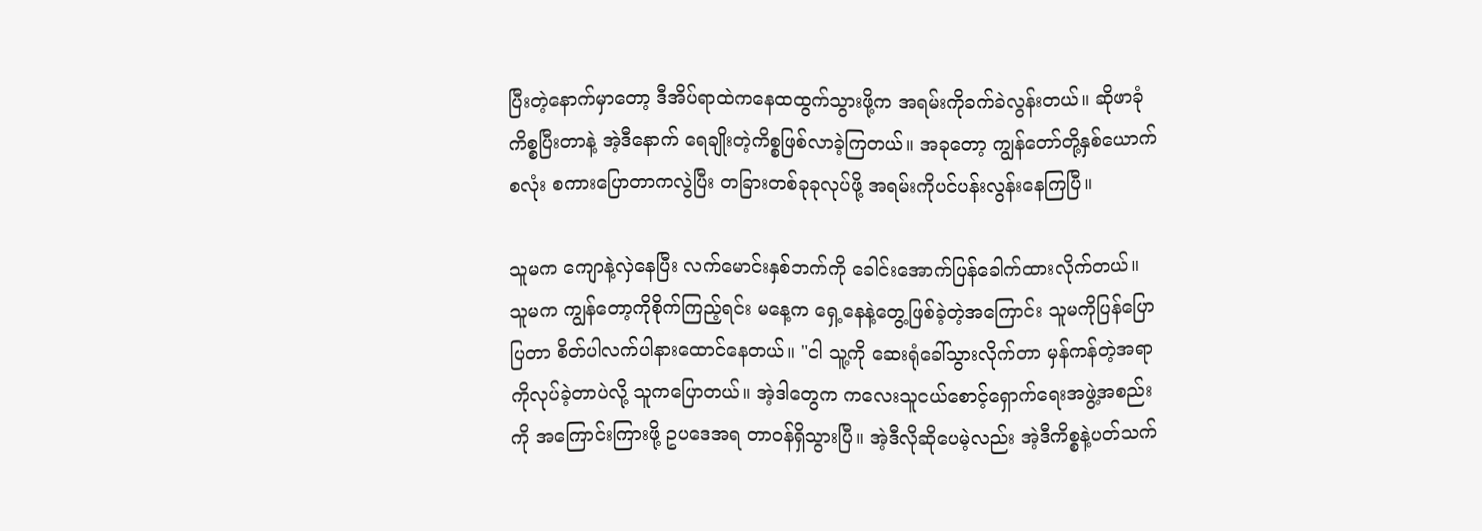ပြီးတဲ့နောက်မှာတော့ ဒီအိပ်ရာထဲကနေထထွက်သွားဖို့က အရမ်းကိုခက်ခဲလွန်းတယ်။ ဆိုဖာခုံကိစ္စပြီးတာနဲ့ အဲ့ဒီနောက် ရေချိုးတဲ့ကိစ္စဖြစ်လာခဲ့ကြတယ်။ အခုတော့ ကျွန်တော်တို့နှစ်ယောက်စလုံး စကားပြောတာကလွဲပြီး တခြားတစ်ခုခုလုပ်ဖို့ အရမ်းကိုပင်ပန်းလွန်းနေကြပြီ။

သူမက ကျောနဲ့လှဲနေပြီး လက်မောင်းနှစ်ဘက်ကို ခေါင်းအောက်ပြန်ခေါက်ထားလိုက်တယ်။ သူမက ကျွန်တော့ကိုစိုက်ကြည့်ရင်း မနေ့က ရှေ့နေနဲ့တွေ့ဖြစ်ခဲ့တဲ့အကြောင်း သူမကိုပြန်ပြောပြတာ စိတ်ပါလက်ပါနားထောင်နေတယ်။ "ငါ သူ့ကို ဆေးရုံခေါ်သွားလိုက်တာ မှန်ကန်တဲ့အရာကိုလုပ်ခဲ့တာပဲလို့ သူကပြောတယ်။ အဲ့ဒါတွေက ကလေးသူငယ်စောင့်ရှောက်ရေးအဖွဲ့အစည်းကို အကြောင်းကြားဖို့ ဥပဒေအရ တာဝန်ရှိသွားပြီ။ အဲ့ဒီလိုဆိုပေမဲ့လည်း အဲ့ဒီကိစ္စနဲ့ပတ်သက်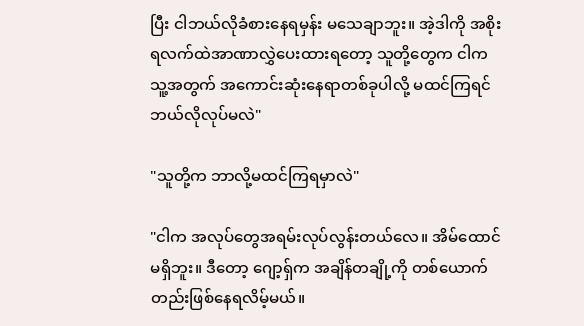ပြီး ငါဘယ်လိုခံစားနေရမှန်း မသေချာဘူး။ အဲ့ဒါကို အစိုးရလက်ထဲအာဏာလွှဲပေးထားရတော့ သူတို့တွေက ငါက သူ့အတွက် အကောင်းဆုံးနေရာတစ်ခုပါလို့ မထင်ကြရင် ဘယ်လိုလုပ်မလဲ"

"သူတို့က ဘာလို့မထင်ကြရမှာလဲ"

"ငါက အလုပ်တွေအရမ်းလုပ်လွန်းတယ်လေ။ အိမ်ထောင်မရှိဘူး။ ဒီတော့ ဂျော့ရှ်က အချိန်တချို့ကို တစ်ယောက်တည်းဖြစ်နေရလိမ့်မယ်။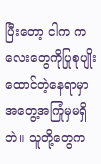ပြီးတော့ ငါက ကလေးတွေကိုပြုစုပျိုးထောင်တဲ့နေရာမှာ အတွေ့အကြုံမှမရှိဘဲ။ သူတို့တွေက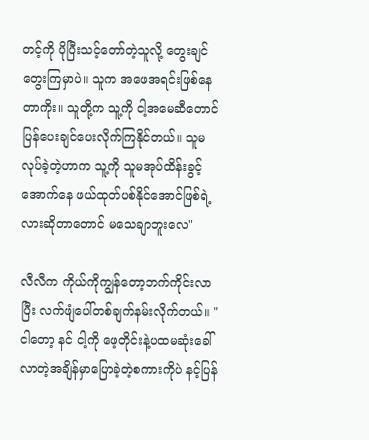တင့်ကို ပိုပြီးသင့်တော်တဲ့သူလို့ တွေးချင်တွေးကြမှာပဲ။ သူက အဖေအရင်းဖြစ်နေတာကိုး။ သူတို့က သူ့ကို ငါ့အမေဆီတောင် ပြန်ပေးချင်ပေးလိုက်ကြနိုင်တယ်။ သူမလုပ်ခဲ့တဲ့ဟာက သူ့ကို သူမအုပ်ထိန်းခွင့်အောက်နေ ဖယ်ထုတ်ပစ်နိုင်အောင်ဖြစ်ရဲ့လားဆိုတာတောင် မသေချာဘူးလေ"

လီလီက ကိုယ်ကိုကျွန်တော့ဘက်ကိုင်းလာပြီး လက်ဖျံပေါ်တစ်ချက်နမ်းလိုက်တယ်။ "ငါတော့ နင် ငါ့ကို ဖေ့တိုင်းနဲ့ပထမဆုံးခေါ်လာတဲ့အချိန်မှာပြောခဲ့တဲ့စကားကိုပဲ နင့်ပြန်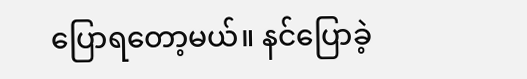ပြောရတော့မယ်။ နင်ပြောခဲ့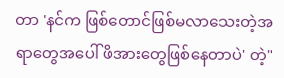တာ 'နင်က ဖြစ်တောင်ဖြစ်မလာသေးတဲ့အရာတွေအပေါ် ဖိအားတွေဖြစ်နေတာပဲ' တဲ့"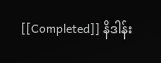[[Completed]] နိဒါန်း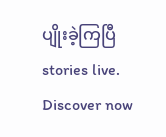ပျိုးခဲ့ကြပြီ stories live. Discover now